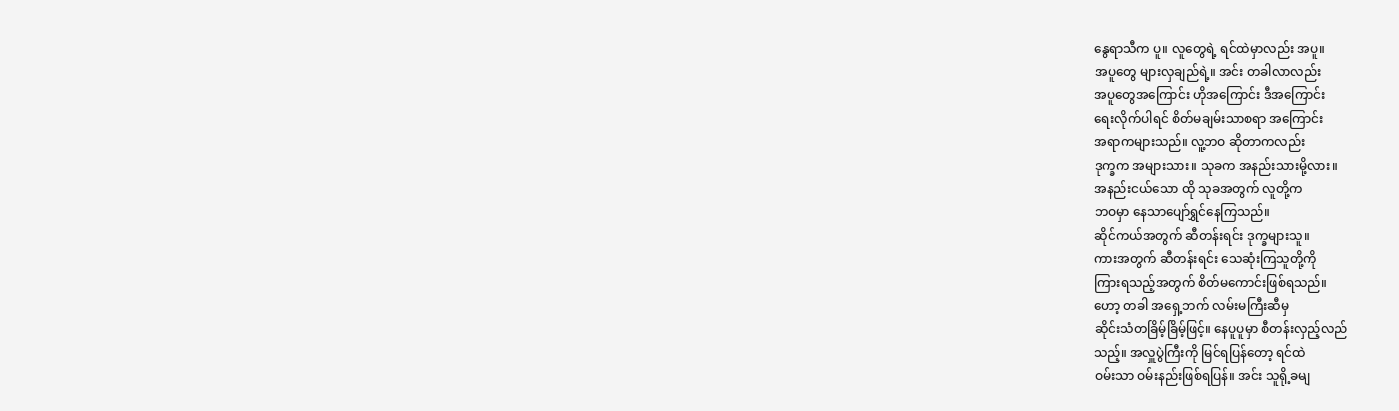နွေရာသီက ပူ။ လူတွေရဲ့ ရင်ထဲမှာလည်း အပူ။
အပူတွေ များလှချည်ရဲ့။ အင်း တခါလာလည်း
အပူတွေအကြောင်း ဟိုအကြောင်း ဒီအကြောင်း
ရေးလိုက်ပါရင် စိတ်မချမ်းသာစရာ အကြောင်း
အရာကများသည်။ လူ့ဘဝ ဆိုတာကလည်း
ဒုက္ခက အများသား။ သုခက အနည်းသားမို့လား။
အနည်းငယ်သော ထို သုခအတွက် လူတို့က
ဘဝမှာ နေသာပျော်ရွှင်နေကြသည်။
ဆိုင်ကယ်အတွက် ဆီတန်းရင်း ဒုက္ခများသူ။
ကားအတွက် ဆီတန်းရင်း သေဆုံးကြသူတို့ကို
ကြားရသည့်အတွက် စိတ်မကောင်းဖြစ်ရသည်။
ဟော့ တခါ အရှေ့ဘက် လမ်းမကြီးဆီမှ
ဆိုင်းသံတခြိမ့်ခြိမ့်ဖြင့်။ နေပူပူမှာ စီတန်းလှည့်လည်
သည့်။ အလှူပွဲကြီးကို မြင်ရပြန်တော့ ရင်ထဲ
ဝမ်းသာ ဝမ်းနည်းဖြစ်ရပြန်။ အင်း သူရို့ခမျ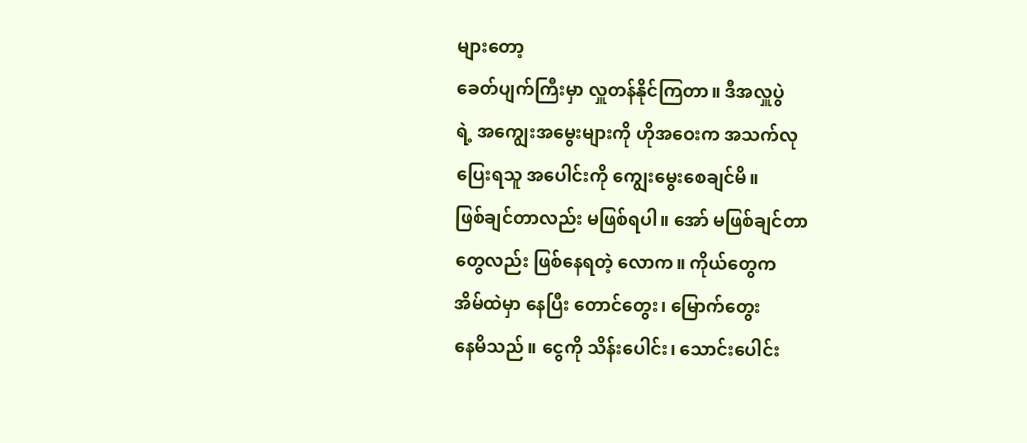များတော့
ခေတ်ပျက်ကြီးမှာ လှူတန်နိုင်ကြတာ။ ဒီအလှူပွဲ
ရဲ့ အကျွေးအမွေးများကို ဟိုအဝေးက အသက်လု
ပြေးရသူ အပေါင်းကို ကျွေးမွေးစေချင်မိ။
ဖြစ်ချင်တာလည်း မဖြစ်ရပါ။ အော် မဖြစ်ချင်တာ
တွေလည်း ဖြစ်နေရတဲ့ လောက။ ကိုယ်တွေက
အိမ်ထဲမှာ နေပြီး တောင်တွေး၊ မြောက်တွေး
နေမိသည်။ ငွေကို သိန်းပေါင်း၊ သောင်းပေါင်း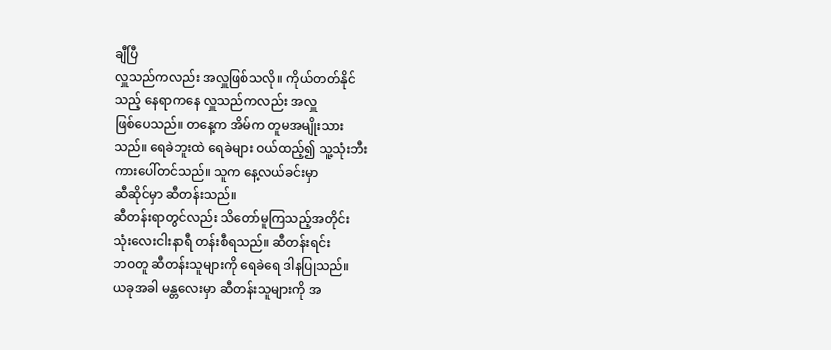ချီပြီ
လှူသည်ကလည်း အလှူဖြစ်သလို။ ကိုယ်တတ်နိုင်
သည့် နေရာကနေ လှူသည်ကလည်း အလှူ
ဖြစ်ပေသည်။ တနေ့က အိမ်က တူမအမျိုးသား
သည်။ ရေခဲဘူးထဲ ရေခဲများ ဝယ်ထည့်၍ သူ့သုံးဘီး
ကားပေါ်တင်သည်။ သူက နေ့လယ်ခင်းမှာ
ဆီဆိုင်မှာ ဆီတန်းသည်။
ဆီတန်းရာတွင်လည်း သိတော်မူကြသည့်အတိုင်း
သုံးလေးငါးနာရီ တန်းစီရသည်။ ဆီတန်းရင်း
ဘဝတူ ဆီတန်းသူများကို ရေခဲရေ ဒါနပြုသည်။
ယခုအခါ မန္တလေးမှာ ဆီတန်းသူများကို အ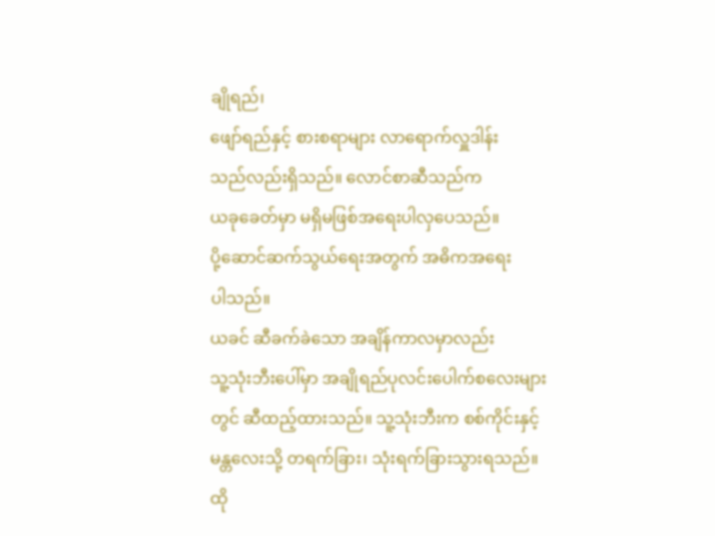ချိုရည်၊
ဖျော်ရည်နှင့် စားစရာများ လာရောက်လှူဒါန်း
သည်လည်းရှိသည်။ လောင်စာဆီသည်က
ယခုခေတ်မှာ မရှိမဖြစ်အရေးပါလှပေသည်။
ပို့ဆောင်ဆက်သွယ်ရေးအတွက် အဓိကအရေး
ပါသည်။
ယခင် ဆီခက်ခဲသော အချိန်ကာလမှာလည်း
သူ့သုံးဘီးပေါ်မှာ အချိုရည်ပုလင်းပေါက်စလေးများ
တွင် ဆီထည့်ထားသည်။ သူ့သုံးဘီးက စစ်ကိုင်းနှင့်
မန္တလေးသို့ တရက်ခြား၊ သုံးရက်ခြားသွားရသည်။
ထို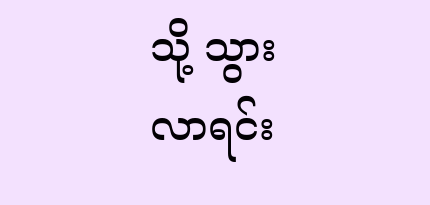သို့ သွားလာရင်း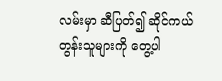လမ်းမှာ ဆီပြတ်၍ ဆိုင်ကယ်
တွန်းသူများကို တွေ့ပါ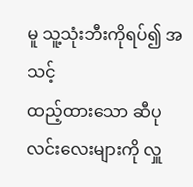မူ သူ့သုံးဘီးကိုရပ်၍ အသင့်
ထည့်ထားသော ဆီပုလင်းလေးများကို လှူ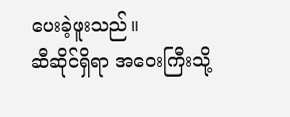ပေးခဲ့ဖူးသည်။
ဆီဆိုင်ရှိရာ အဝေးကြီးသို့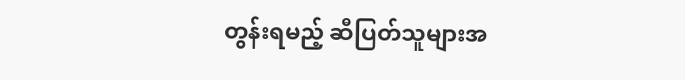တွန်းရမည့် ဆီပြတ်သူများအ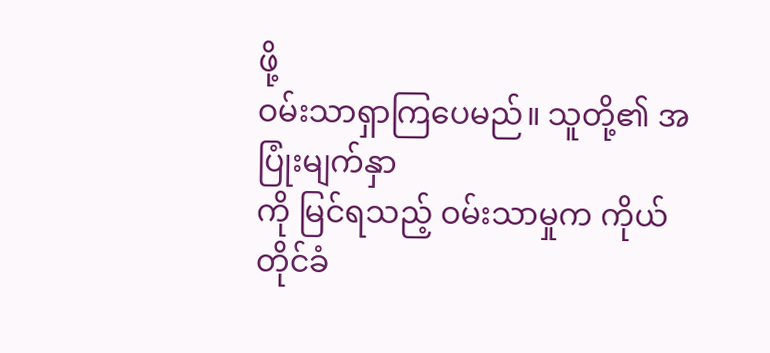ဖို့
ဝမ်းသာရှာကြပေမည်။ သူတို့၏ အပြုံးမျက်နှာ
ကို မြင်ရသည့် ဝမ်းသာမှုက ကိုယ်တိုင်ခံ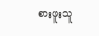စားဖူးသူ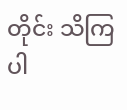တိုင်း သိကြပါ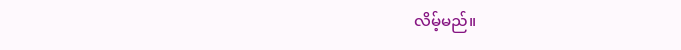လိမ့်မည်။